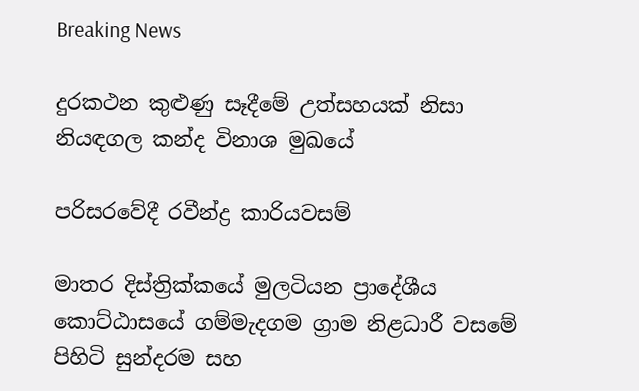Breaking News

දුරකථන කුළුණු සෑදීමේ උත්සහයක් නිසා නියඳගල කන්ද විනාශ මුඛයේ

පරිසරවේදී රවීන්ද්‍ර කාරියවසම්

මාතර දිස්ත්‍රික්කයේ මුලටියන ප්‍රාදේශීය කොට්ඨාසයේ ගම්මැදගම ග්‍රාම නිළධාරී වසමේ පිහිටි සුන්දරම සහ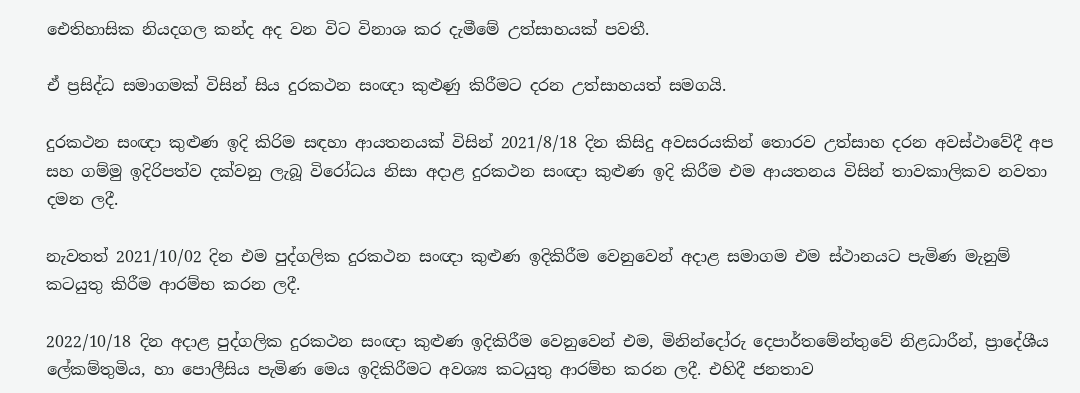ඓතිහාසික නියදගල කන්ද අද වන විට විනාශ කර දැමීමේ උත්සාහයක් පවතී.

ඒ ප්‍රසිද්ධ සමාගමක් විසින් සිය දුරකථන සංඥා කුළුණු කිරීමට දරන උත්සාහයත් සමගයි.

දුරකථන සංඥා කුළුණ ඉදි කිරිම සඳහා ආයතනයක් විසින් 2021/8/18 දින කිසිදු අවසරයකින් තොරව උත්සාහ දරන අවස්ථාවේදී අප සහ ගම්මු ඉදිරිපත්ව දක්වනු ලැබූ විරෝධය නිසා අදාළ දුරකථන සංඥා කුළුණ ඉදි කිරීම එම ආයතනය විසින් තාවකාලිකව නවතා දමන ලදී.

නැවතත් 2021/10/02 දින එම පුද්ගලික දුරකථන සංඥා කුළුණ ඉදිකිරීම වෙනුවෙන් අදාළ සමාගම එම ස්ථානයට පැමිණ මැනුම් කටයුතු කිරීම ආරම්භ කරන ලදී.

2022/10/18 දින අදාළ පුද්ගලික දුරකථන සංඥා කුළුණ ඉදිකිරීම වෙනුවෙන් එම, මිනින්දෝරු දෙපාර්තමේන්තුවේ නිළධාරීන්, ප්‍රාදේශීය ලේකම්තුමිය, හා පොලීසිය පැමිණ මෙය ඉදිකිරීමට අවශ්‍ය කටයුතු ආරම්භ කරන ලදී. එහිදී ජනතාව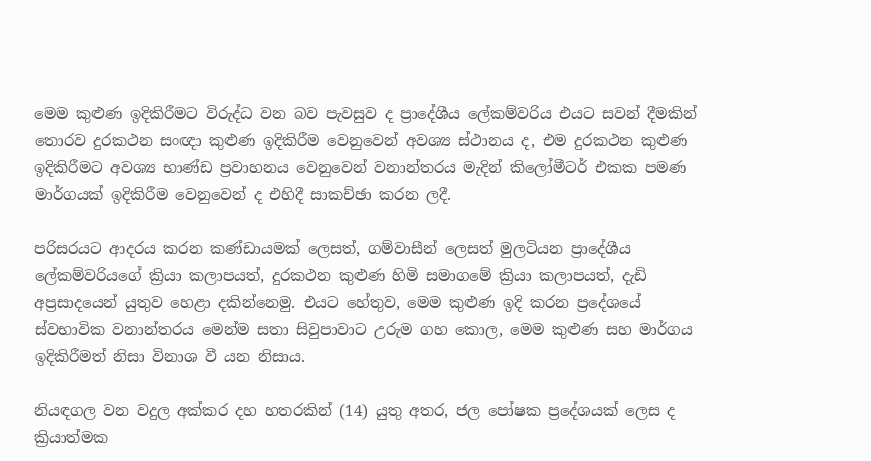මෙම කුළුණ ඉදිකිරීමට විරුද්ධ වන බව පැවසුව ද ප්‍රාදේශීය ලේකම්වරිය එයට සවන් දීමකින් තොරව දුරකථන සංඥා කුළුණ ඉදිකිරීම වෙනුවෙන් අවශ්‍ය ස්ථානය ද, එම දුරකථන කුළුණ ඉදිකිරීමට අවශ්‍ය භාණ්ඩ ප්‍රවාහනය වෙනුවෙන් වනාන්තරය මැදින් කිලෝමීටර් එකක පමණ මාර්ගයක් ඉදිකිරීම වෙනුවෙන් ද එහිදී සාකච්ඡා කරන ලදී.

පරිසරයට ආදරය කරන කණ්ඩායමක් ලෙසත්, ගම්වාසීන් ලෙසත් මුලටියන ප්‍රාදේශීය ලේකම්වරියගේ ක්‍රියා කලාපයත්, දුරකථන කුළුණ හිමි සමාගමේ ක්‍රියා කලාපයත්, දැඩි අප්‍රසාදයෙන් යුතුව හෙළා දකින්නෙමු. එයට හේතුව, මෙම කුළුණ ඉදි කරන ප්‍රදේශයේ ස්වභාවික වනාන්තරය මෙන්ම සතා සිවුපාවාට උරුම ගහ කොල, මෙම කුළුණ සහ මාර්ගය ඉදිකිරීමත් නිසා විනාශ වී යන නිසාය.

නියඳගල වන වදුල අක්කර දහ හතරකින් (14) යුතු අතර, ජල පෝෂක ප්‍රදේශයක් ලෙස ද ක්‍රියාත්මක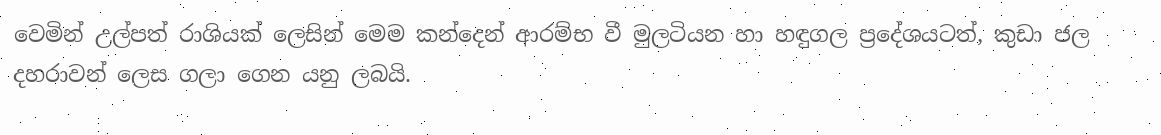වෙමින් උල්පත් රාශියක් ලෙසින් මෙම කන්දෙන් ආරම්භ වී මුලටියන හා හඳුගල ප්‍රදේශයටත්, කුඩා ජල දහරාවන් ලෙස ගලා ගෙන යනු ලබයි.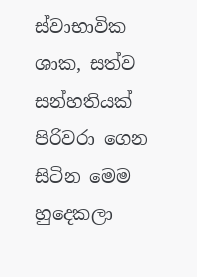ස්වාභාවික ශාක, සත්ව සන්හතියක් පිරිවරා ගෙන සිටින මෙම හුදෙකලා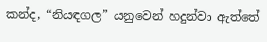කන්ද, “නියඳගල” යනුවෙන් හදුන්වා ඇත්තේ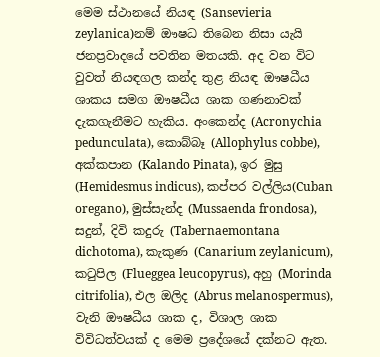මෙම ස්ථානයේ නියඳ (Sansevieria zeylanica)නම් ඖෂධ තිබෙන නිසා යැයි ජනප්‍රවාදයේ පවතින මතයකි. අද වන විට වුවත් නියඳගල කන්ද තුළ නියඳ ඖෂධීය ශාකය සමග ඖෂධීය ශාක ගණනාවක් දැකගැනීමට හැකිය. අංකෙන්ද (Acronychia pedunculata), කොබ්බෑ (Allophylus cobbe), අක්කපාන (Kalando Pinata), ඉර මුසු (Hemidesmus indicus), කප්පර වල්ලිය(Cuban oregano), මුස්සැන්ද (Mussaenda frondosa), සදුන්, දිවි කදුරු (Tabernaemontana dichotoma), කැකුණ (Canarium zeylanicum), කටුපිල (Flueggea leucopyrus), අහු (Morinda citrifolia), එල ඔලිද (Abrus melanospermus), වැනි ඖෂධීය ශාක ද, විශාල ශාක විවිධත්වයක් ද මෙම ප්‍රදේශයේ දක්නට ඇත.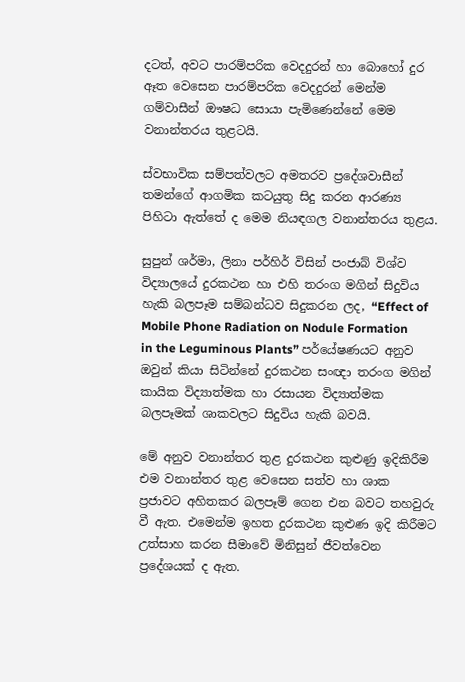දටත්, අවට පාරම්පරික වෙදදුරන් හා බොහෝ දුර ඈත වෙසෙන පාරම්පරික වෙදදුරන් මෙන්ම ගම්වාසීන් ඖෂධ සොයා පැමිණෙන්නේ මෙම වනාන්තරය තුළටයි.

ස්වභාවික සම්පත්වලට අමතරව ප්‍රදේශවාසීන් තමන්ගේ ආගමික කටයුතු සිදු කරන ආරණ්‍ය පිහිටා ඇත්තේ ද මෙම නියඳගල වනාන්තරය තුළය.

සුපුන් ශර්මා, ලිනා පර්හිර් විසින් පංජාබ් විශ්ව විද්‍යාලයේ දුරකථන හා එහි තරංග මගින් සිදුවිය හැකි බලපෑම සම්බන්ධව සිදුකරන ලද, “Effect of Mobile Phone Radiation on Nodule Formation in the Leguminous Plants” පර්යේෂණයට අනුව ඔවුන් කියා සිටින්නේ දුරකථන සංඥා තරංග මගින් කායික විද්‍යාත්මක හා රසායන විද්‍යාත්මක බලපෑමක් ශාකවලට සිදුවිය හැකි බවයි.

මේ අනුව වනාන්තර තුළ දුරකථන කුළුණු ඉදිකිරීම එම වනාන්තර තුළ වෙසෙන සත්ව හා ශාක ප්‍රජාවට අහිතකර බලපෑම් ගෙන එන බවට තහවුරු වී ඇත. එමෙන්ම ඉහත දුරකථන කුළුණ ඉදි කිරීමට උත්සාහ කරන සීමාවේ මිනිසුන් ජීවත්වෙන ප්‍රදේශයක් ද ඇත.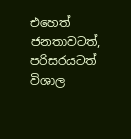එහෙත් ජනතාවටත්, පරිසරයටත් විශාල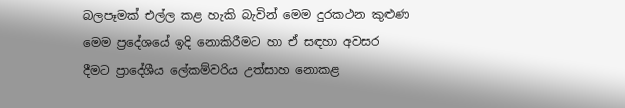බලපෑමක් එල්ල කළ හැකි බැවින් මෙම දුරකථන කුළුණ මෙම ප්‍රදේශයේ ඉදි නොකිරීමට හා ඒ සඳහා අවසර දීමට ප්‍රාදේශීය ලේකම්වරිය උත්සාහ නොකළ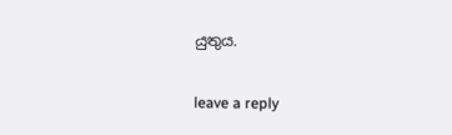යුතුය.

leave a reply